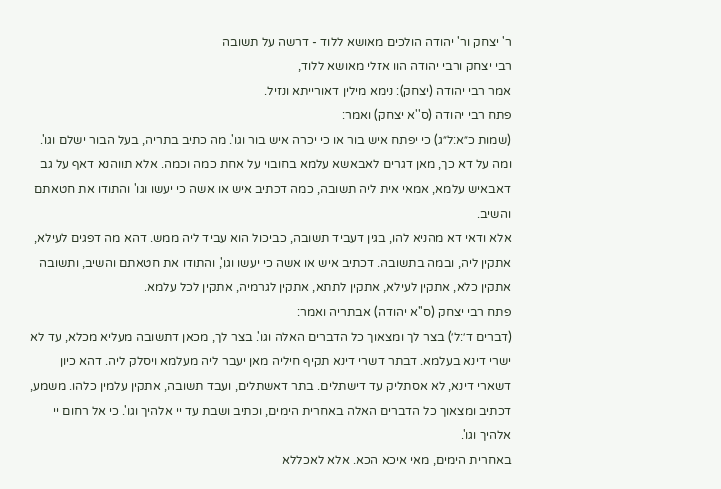ר' יצחק ור' יהודה הולכים מאושא ללוד - דרשה על תשובה
רבי יצחק ורבי יהודה הוו אזלי מאושא ללוד,
אמר רבי יהודה (יצחק): נימא מילין דאורייתא ונזיל.
פתח רבי יהודה (ס''א יצחק) ואמר:
(שמות כ״א:ל״ג) כי יפתח איש בור או כי יכרה איש בור וגו'. מה כתיב בתריה, בעל הבור ישלם וגו'. ומה על דא כך, מאן דגרים לאבאשא עלמא בחובוי על אחת כמה וכמה. אלא תווהנא דאף על גב דאבאיש עלמא, אמאי אית ליה תשובה, כמה דכתיב איש או אשה כי יעשו וגו' והתודו את חטאתם והשיב.
אלא ודאי דא מהניא להו, בגין דעביד תשובה, כביכול הוא עביד ליה ממש. דהא מה דפגים לעילא, אתקין ליה, ובמה בתשובה. דכתיב איש או אשה כי יעשו וגו', והתודו את חטאתם והשיב, ותשובה אתקין כלא, אתקין לעילא, אתקין לתתא, אתקין לגרמיה, אתקין לכל עלמא.
פתח רבי יצחק (ס''א יהודה) אבתריה ואמר:
(דברים ד׳:ל׳) בצר לך ומצאוך כל הדברים האלה וגו'. בצר לך, מכאן דתשובה מעליא מכלא, עד לא ישרי דינא בעלמא. דבתר דשרי דינא תקיף חיליה מאן יעבר ליה מעלמא ויסלק ליה. דהא כיון דשארי דינא, לא אסתליק עד דישתלים. בתר דאשתלים, ועבד תשובה, אתקין עלמין כלהו. משמע, דכתיב ומצאוך כל הדברים האלה באחרית הימים, וכתיב ושבת עד יי אלהיך וגו'. כי אל רחום יי אלהיך וגו'.
באחרית הימים, מאי איכא הכא. אלא לאכללא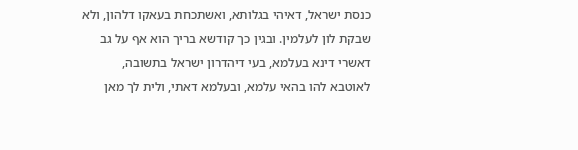כנסת ישראל, דאיהי בגלותא, ואשתכחת בעאקו דלהון, ולא שבקת לון לעלמין. ובגין כך קודשא בריך הוא אף על גב דאשרי דינא בעלמא, בעי דיהדרון ישראל בתשובה, לאוטבא להו בהאי עלמא, ובעלמא דאתי, ולית לך מאן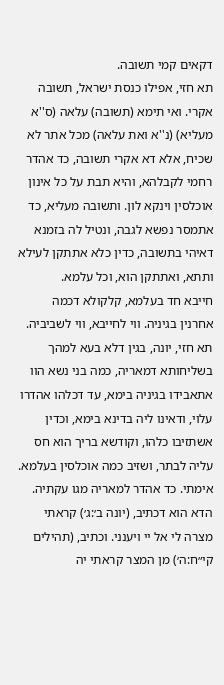דקאים קמי תשובה.
תא חזי, אפילו כנסת ישראל, תשובה אקרי. ואי תימא (תשובה) עלאה (ס''א מעליא) (נ''א ואת עלאה) מכל אתר לא שכיח, אלא דא אקרי תשובה, כד אהדר רחמי לקבלהא, והיא תבת על כל אינון אוכלסין וינקא לון. ותשובה מעליא, כד אתמסר נפשא לגבה, ונטיל לה בזמנא דאיהי בתשובה, כדין כלא אתתקן לעילא ותתא, ואתתקן הוא, וכל עלמא.
חייבא חד בעלמא, קלקולא דכמה אחרנין בגיניה. ווי לחייבא, ווי לשביביה. תא חזי, יונה, בגין דלא בעא למהך בשליחותא דמאריה, כמה בני נשא הוו אתאבידו בגיניה בימא, עד דכלהו אהדרו עלוי, ודאינו ליה בדינא בימא, וכדין אשתזיבו כלהו, וקודשא בריך הוא חס עליה לבתר, ושזיב כמה אוכלסין בעלמא. אימתי. כד אהדר למאריה מגו עקתיה. הדא הוא דכתיב, (יונה ב׳:ג׳) קראתי מצרה לי אל יי ויענני. וכתיב, (תהילים קי״ח:ה׳) מן המצר קראתי יה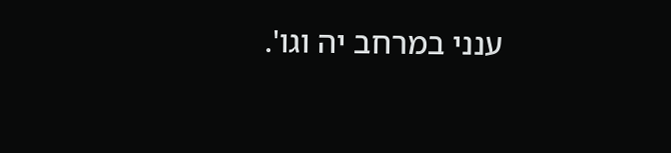ענני במרחב יה וגו'.